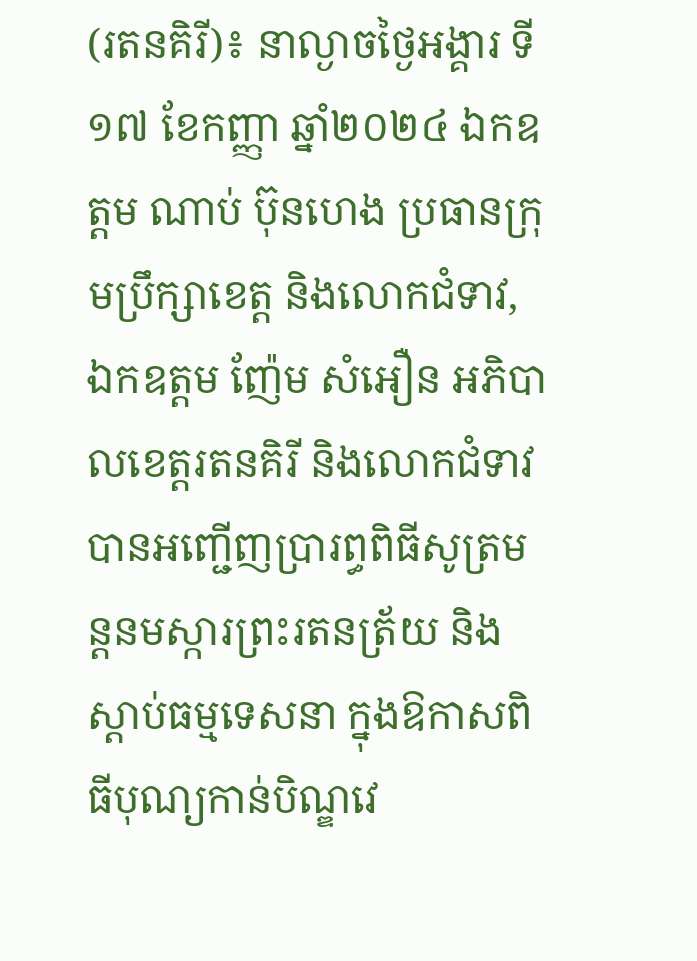(រតនគិរី)៖ នាល្ងាចថ្ងៃអង្គារ ទី១៧ ខែកញ្ញា ឆ្នាំ២០២៤ ឯកឧត្តម ណាប់ ប៊ុនហេង ប្រធានក្រុមប្រឹក្សាខេត្ត និងលោកជំទាវ, ឯកឧត្តម ញ៉ែម សំអឿន អភិបាលខេត្តរតនគិរី និងលោកជំទាវ បានអញ្ជើញប្រារព្ធពិធីសូត្រមន្ដនមស្ការព្រះរតនត្រ័យ និងស្ដាប់ធម្មទេសនា ក្នុងឱកាសពិធីបុណ្យកាន់បិណ្ឌវេ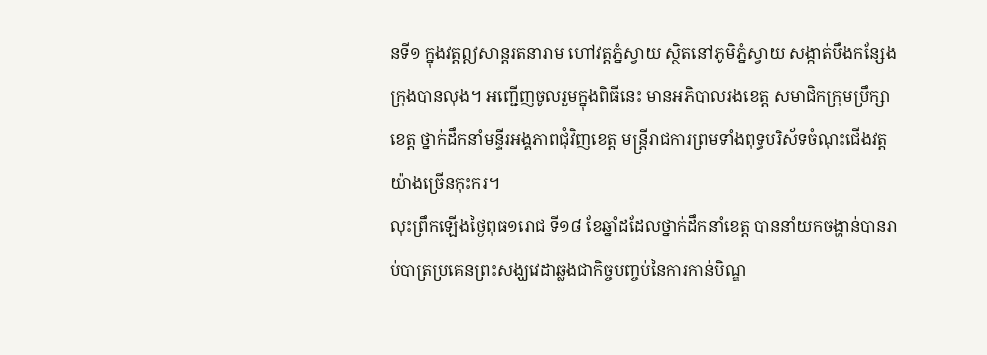នទី១ ក្នុងវត្តឦសាន្តរតនារាម ហៅវត្តភ្នំស្វាយ ស្ថិតនៅភូមិភ្នំស្វាយ សង្កាត់បឹងកន្សែង ក្រុងបានលុង។ អញ្ជើញចូលរួមក្នុងពិធីនេះ មានអភិបាលរងខេត្ត សមាជិកក្រុមប្រឹក្សាខេត្ត ថ្នាក់ដឹកនាំមន្ទីរអង្គភាពជុំវិញខេត្ត មន្ត្រីរាជការព្រមទាំងពុទ្ធបរិស័ទចំណុះជើងវត្តយ៉ាងច្រើនកុះករ។
លុះព្រឹកឡើងថ្ងៃពុធ១រោជ ទី១៨ ខែឆ្នាំដដែលថ្នាក់ដឹកនាំខេត្ត បាននាំយកចង្ហាន់បានរាប់បាត្រប្រគេនព្រះសង្ឃវេដាឆ្លងជាកិច្ចបញ្ចប់នៃការកាន់បិណ្ឌ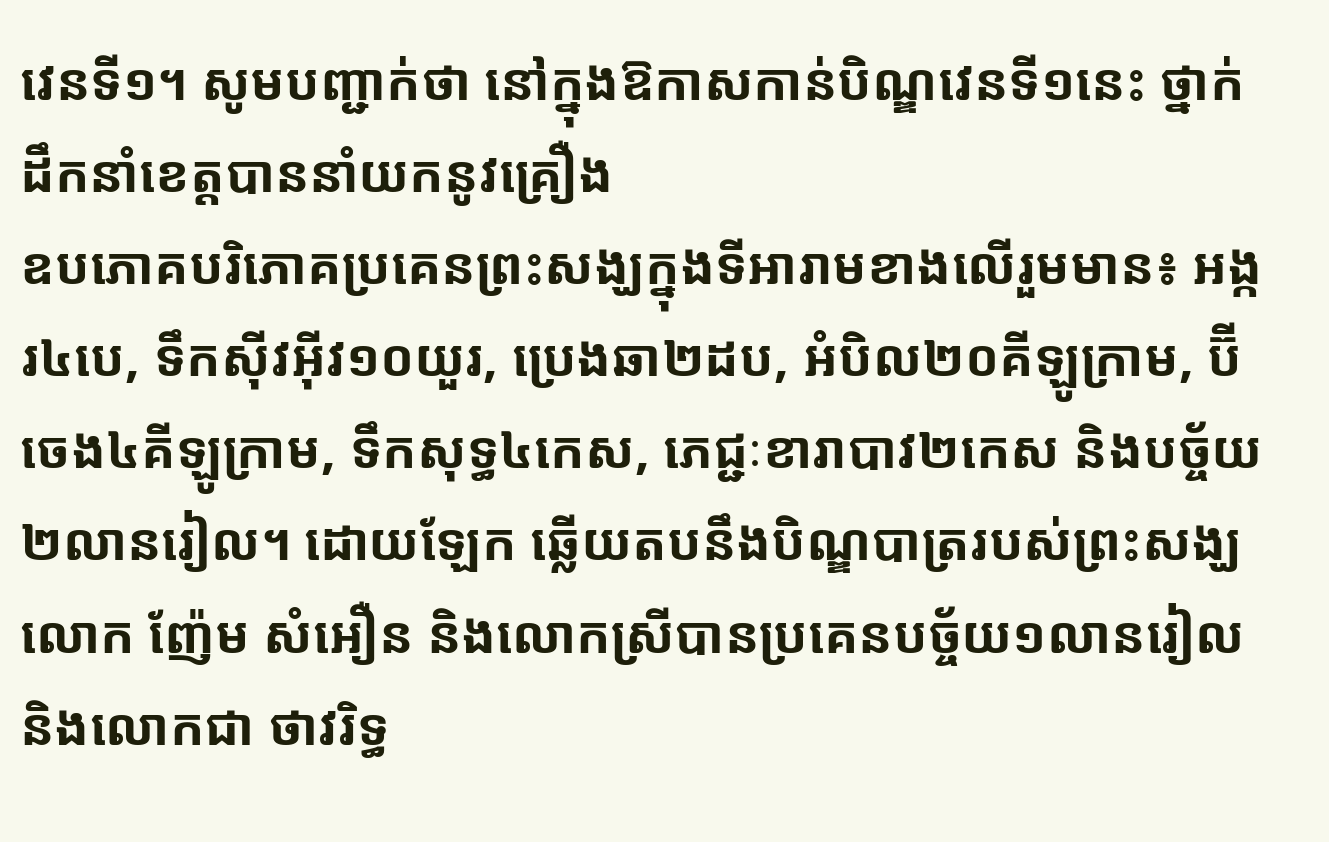វេនទី១។ សូមបញ្ជាក់ថា នៅក្នុងឱកាសកាន់បិណ្ឌវេនទី១នេះ ថ្នាក់ដឹកនាំខេត្តបាននាំយកនូវគ្រឿង
ឧបភោគបរិភោគប្រគេនព្រះសង្ឃក្នុងទីអារាមខាងលើរួមមាន៖ អង្ករ៤បេ, ទឹកស៊ីវអ៊ីវ១០យួរ, ប្រេងឆា២ដប, អំបិល២០គីឡូក្រាម, ប៊ីចេង៤គីឡូក្រាម, ទឹកសុទ្ធ៤កេស, ភេជ្ជៈខារាបាវ២កេស និងបច្ច័យ២លានរៀល។ ដោយឡែក ឆ្លើយតបនឹងបិណ្ឌបាត្ររបស់ព្រះសង្ឃលោក ញ៉ែម សំអឿន និងលោកស្រីបានប្រគេនបច្ច័យ១លានរៀល និងលោកជា ថាវរិទ្ធ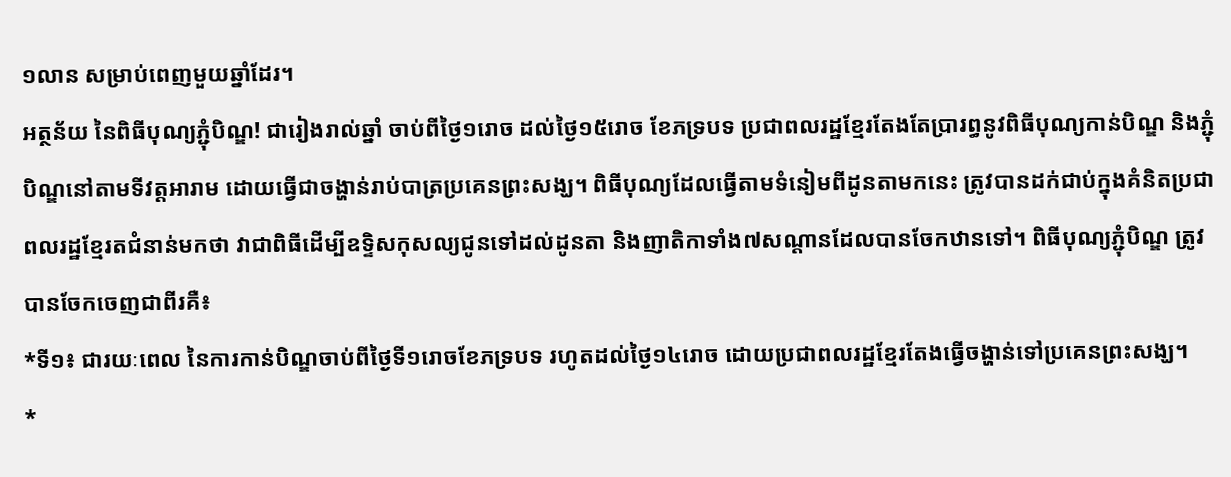១លាន សម្រាប់ពេញមួយឆ្នាំដែរ។
អត្ថន័យ នៃពិធីបុណ្យភ្ជុំបិណ្ឌ! ជារៀងរាល់ឆ្នាំ ចាប់ពីថ្ងៃ១រោច ដល់ថ្ងៃ១៥រោច ខែភទ្របទ ប្រជាពលរដ្ឋខ្មែរតែងតែប្រារព្ធនូវពិធីបុណ្យកាន់បិណ្ឌ និងភ្ជុំបិណ្ឌនៅតាមទីវត្តអារាម ដោយធ្វើជាចង្ហាន់រាប់បាត្រប្រគេនព្រះសង្ឃ។ ពិធីបុណ្យដែលធ្វើតាមទំនៀមពីដូនតាមកនេះ ត្រូវបានដក់ជាប់ក្នុងគំនិតប្រជាពលរដ្ឋខ្មែរតជំនាន់មកថា វាជាពិធីដើម្បីឧទ្ទិសកុសល្យជូនទៅដល់ដូនតា និងញាតិកាទាំង៧សណ្តានដែលបានចែកឋានទៅ។ ពិធីបុណ្យភ្ជុំបិណ្ឌ ត្រូវបានចែកចេញជាពីរគឺ៖
*ទី១៖ ជារយៈពេល នៃការកាន់បិណ្ឌចាប់ពីថ្ងៃទី១រោចខែភទ្របទ រហូតដល់ថ្ងៃ១៤រោច ដោយប្រជាពលរដ្ឋខ្មែរតែងធ្វើចង្ហាន់ទៅប្រគេនព្រះសង្ឃ។
*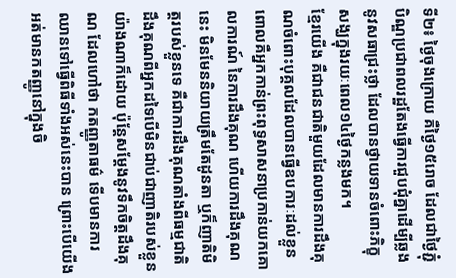ទី២៖ ថ្ងៃចុងក្រោយ គឺថ្ងៃ១៥រោច ដែលជាថ្ងៃភ្ជុំបិណ្ឌប្រជាពលរដ្ឋតែងធ្វើការជួបជុំគ្នាដើម្បីឆ្លងនូវសធាជ្រះថ្លា ដែលបានថ្វាយទានចំពោះភិក្ខុសង្ឃក្នុងរយៈពេល១៤ថ្ងៃកន្លងមក។
ខ្មែរយើង គឺជាជនជាតិមួយដែលមានការដឹងគុណចំពោះបុគ្គលដែលបានធ្វើឧបការៈដល់ខ្លួន ពោលគឺអ្នកកាន់ព្រះពុទ្ធសាសនាប្រកាន់យកគោលការណ៍ នៃការដឹងគុណ ហើយការដឹងគុណនេះ មិនមែននិយាយត្រឹមតែដូនតា ឬក៏ញាតិមិត្តរបស់ខ្លួនទេ គឺជាការដឹងគុណតាំងពីធម្មជាតិ ដឹងគុណពីអ្នកដទៃបើមិនជាប់ជាញាតិរបស់ខ្លួនយ៉ាងណាក៏ដោយ ប៉ុន្តែសម្តែងនូវទឹកចិត្តដឹងគុណ ដែលហៅថា កតញ្ញូតាធម៌ ទើបមានការឈានទៅធ្វើពិធីទាំងអស់នេះបាន ព្រោះបើយើងអត់មានកតញ្ញូនៅក្នុងចិ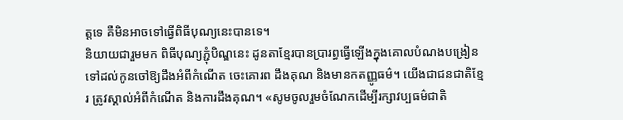ត្តទេ គឺមិនអាចទៅធ្វើពិធីបុណ្យនេះបានទេ។
និយាយជារួមមក ពិធីបុណ្យភ្ជុំបិណ្ឌនេះ ដូនតាខ្មែរបានប្រារព្ធធ្វើឡើងក្នុងគោលបំណងបង្រៀនទៅដល់កូនចៅឱ្យដឹងអំពីកំណើត ចេះគោរព ដឹងគុណ និងមានកតញ្ញូធម៌។ យើងជាជនជាតិខ្មែរ ត្រូវស្គាល់អំពីកំណើត និងការដឹងគុណ។ «សូមចូលរួមចំណែកដើម្បីរក្សាវប្បធម៌ជាតិ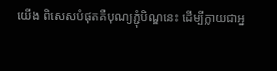យើង ពិសេសបំផុតគឺបុណ្យភ្ជុំបិណ្ឌនេះ ដើម្បីក្លាយជាអ្ន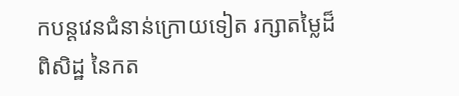កបន្តវេនជំនាន់ក្រោយទៀត រក្សាតម្លៃដ៏ពិសិដ្ឋ នៃកត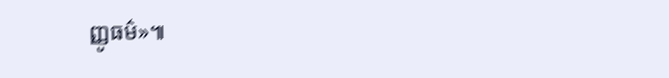ញ្ញូធម៌»៕